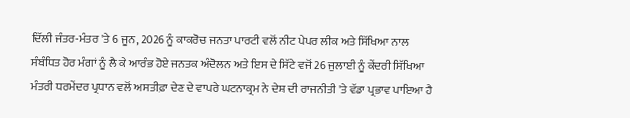ਦਿੱਲੀ ਜੰਤਰ-ਮੰਤਰ 'ਤੇ 6 ਜੂਨ, 2026 ਨੂੰ ਕਾਕਰੋਚ ਜਨਤਾ ਪਾਰਟੀ ਵਲੋਂ ਨੀਟ ਪੇਪਰ ਲੀਕ ਅਤੇ ਸਿੱਖਿਆ ਨਾਲ ਸੰਬੰਧਿਤ ਹੋਰ ਮੰਗਾਂ ਨੂੰ ਲੈ ਕੇ ਆਰੰਭ ਹੋਏ ਜਨਤਕ ਅੰਦੋਲਨ ਅਤੇ ਇਸ ਦੇ ਸਿੱਟੇ ਵਜੋਂ 26 ਜੁਲਾਈ ਨੂੰ ਕੇਂਦਰੀ ਸਿੱਖਿਆ ਮੰਤਰੀ ਧਰਮੇਂਦਰ ਪ੍ਰਧਾਨ ਵਲੋਂ ਅਸਤੀਫ਼ਾ ਦੇਣ ਦੇ ਵਾਪਰੇ ਘਟਨਾਕ੍ਰਮ ਨੇ ਦੇਸ਼ ਦੀ ਰਾਜਨੀਤੀ 'ਤੇ ਵੱਡਾ ਪ੍ਰਭਾਵ ਪਾਇਆ ਹੈ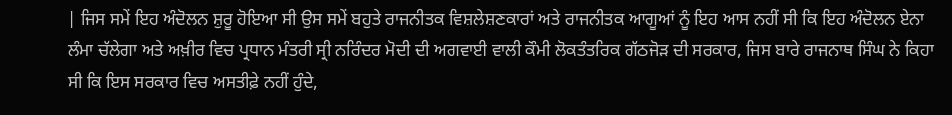| ਜਿਸ ਸਮੇਂ ਇਹ ਅੰਦੋਲਨ ਸ਼ੁਰੂ ਹੋਇਆ ਸੀ ਉਸ ਸਮੇਂ ਬਹੁਤੇ ਰਾਜਨੀਤਕ ਵਿਸ਼ਲੇਸ਼ਣਕਾਰਾਂ ਅਤੇ ਰਾਜਨੀਤਕ ਆਗੂਆਂ ਨੂੰ ਇਹ ਆਸ ਨਹੀਂ ਸੀ ਕਿ ਇਹ ਅੰਦੋਲਨ ਏਨਾ ਲੰਮਾ ਚੱਲੇਗਾ ਅਤੇ ਅਖ਼ੀਰ ਵਿਚ ਪ੍ਰਧਾਨ ਮੰਤਰੀ ਸ੍ਰੀ ਨਰਿੰਦਰ ਮੋਦੀ ਦੀ ਅਗਵਾਈ ਵਾਲੀ ਕੌਮੀ ਲੋਕਤੰਤਰਿਕ ਗੱਠਜੋੜ ਦੀ ਸਰਕਾਰ, ਜਿਸ ਬਾਰੇ ਰਾਜਨਾਥ ਸਿੰਘ ਨੇ ਕਿਹਾ ਸੀ ਕਿ ਇਸ ਸਰਕਾਰ ਵਿਚ ਅਸਤੀਫ਼ੇ ਨਹੀਂ ਹੁੰਦੇ,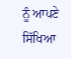ਨੂੰ ਆਪਣੇ ਸਿੱਖਿਆ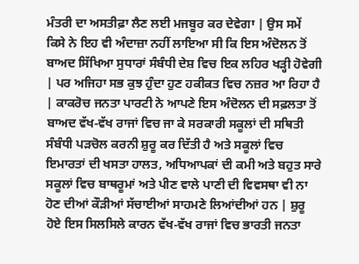ਮੰਤਰੀ ਦਾ ਅਸਤੀਫ਼ਾ ਲੈਣ ਲਈ ਮਜਬੂਰ ਕਰ ਦੇਵੇਗਾ | ਉਸ ਸਮੇਂ ਕਿਸੇ ਨੇ ਇਹ ਵੀ ਅੰਦਾਜ਼ਾ ਨਹੀਂ ਲਾਇਆ ਸੀ ਕਿ ਇਸ ਅੰਦੋਲਨ ਤੋਂ ਬਾਅਦ ਸਿੱਖਿਆ ਸੁਧਾਰਾਂ ਸੰਬੰਧੀ ਦੇਸ਼ ਵਿਚ ਇਕ ਲਹਿਰ ਖੜ੍ਹੀ ਹੋਵੇਗੀ | ਪਰ ਅਜਿਹਾ ਸਭ ਕੁਝ ਹੁੰਦਾ ਹੁਣ ਹਕੀਕਤ ਵਿਚ ਨਜ਼ਰ ਆ ਰਿਹਾ ਹੈ | ਕਾਕਰੋਚ ਜਨਤਾ ਪਾਰਟੀ ਨੇ ਆਪਣੇ ਇਸ ਅੰਦੋਲਨ ਦੀ ਸਫ਼ਲਤਾ ਤੋਂ ਬਾਅਦ ਵੱਖ-ਵੱਖ ਰਾਜਾਂ ਵਿਚ ਜਾ ਕੇ ਸਰਕਾਰੀ ਸਕੂਲਾਂ ਦੀ ਸਥਿਤੀ ਸੰਬੰਧੀ ਪੜਚੋਲ ਕਰਨੀ ਸ਼ੁਰੂ ਕਰ ਦਿੱਤੀ ਹੈ ਅਤੇ ਸਕੂਲਾਂ ਵਿਚ ਇਮਾਰਤਾਂ ਦੀ ਖਸਤਾ ਹਾਲਤ, ਅਧਿਆਪਕਾਂ ਦੀ ਕਮੀ ਅਤੇ ਬਹੁਤ ਸਾਰੇ ਸਕੂਲਾਂ ਵਿਚ ਬਾਥਰੂਮਾਂ ਅਤੇ ਪੀਣ ਵਾਲੇ ਪਾਣੀ ਦੀ ਵਿਵਸਥਾ ਵੀ ਨਾ ਹੋਣ ਦੀਆਂ ਕੌੜੀਆਂ ਸੱਚਾਈਆਂ ਸਾਹਮਣੇ ਲਿਆਂਦੀਆਂ ਹਨ | ਸ਼ੁਰੂ ਹੋਏ ਇਸ ਸਿਲਸਿਲੇ ਕਾਰਨ ਵੱਖ-ਵੱਖ ਰਾਜਾਂ ਵਿਚ ਭਾਰਤੀ ਜਨਤਾ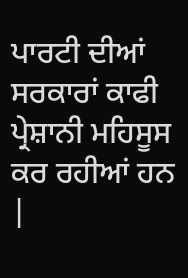ਪਾਰਟੀ ਦੀਆਂ ਸਰਕਾਰਾਂ ਕਾਫੀ ਪ੍ਰੇਸ਼ਾਨੀ ਮਹਿਸੂਸ ਕਰ ਰਹੀਆਂ ਹਨ |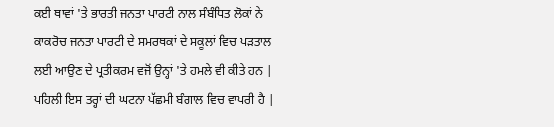ਕਈ ਥਾਵਾਂ 'ਤੇ ਭਾਰਤੀ ਜਨਤਾ ਪਾਰਟੀ ਨਾਲ ਸੰਬੰਧਿਤ ਲੋਕਾਂ ਨੇ ਕਾਕਰੋਚ ਜਨਤਾ ਪਾਰਟੀ ਦੇ ਸਮਰਥਕਾਂ ਦੇ ਸਕੂਲਾਂ ਵਿਚ ਪੜਤਾਲ ਲਈ ਆਉਣ ਦੇ ਪ੍ਰਤੀਕਰਮ ਵਜੋਂ ਉਨ੍ਹਾਂ 'ਤੇ ਹਮਲੇ ਵੀ ਕੀਤੇ ਹਨ | ਪਹਿਲੀ ਇਸ ਤਰ੍ਹਾਂ ਦੀ ਘਟਨਾ ਪੱਛਮੀ ਬੰਗਾਲ ਵਿਚ ਵਾਪਰੀ ਹੈ |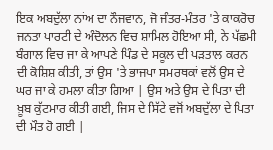ਇਕ ਅਬਦੁੱਲਾ ਨਾਂਅ ਦਾ ਨੌਜਵਾਨ, ਜੋ ਜੰਤਰ-ਮੰਤਰ 'ਤੇ ਕਾਕਰੋਚ ਜਨਤਾ ਪਾਰਟੀ ਦੇ ਅੰਦੋਲਨ ਵਿਚ ਸ਼ਾਮਿਲ ਹੋਇਆ ਸੀ, ਨੇ ਪੱਛਮੀ ਬੰਗਾਲ ਵਿਚ ਜਾ ਕੇ ਆਪਣੇ ਪਿੰਡ ਦੇ ਸਕੂਲ ਦੀ ਪੜਤਾਲ ਕਰਨ ਦੀ ਕੋਸ਼ਿਸ਼ ਕੀਤੀ, ਤਾਂ ਉਸ 'ਤੇ ਭਾਜਪਾ ਸਮਰਥਕਾਂ ਵਲੋਂ ਉਸ ਦੇ ਘਰ ਜਾ ਕੇ ਹਮਲਾ ਕੀਤਾ ਗਿਆ | ਉਸ ਅਤੇ ਉਸ ਦੇ ਪਿਤਾ ਦੀ ਖ਼ੂਬ ਕੁੱਟਮਾਰ ਕੀਤੀ ਗਈ, ਜਿਸ ਦੇ ਸਿੱਟੇ ਵਜੋਂ ਅਬਦੁੱਲਾ ਦੇ ਪਿਤਾ ਦੀ ਮੌਤ ਹੋ ਗਈ |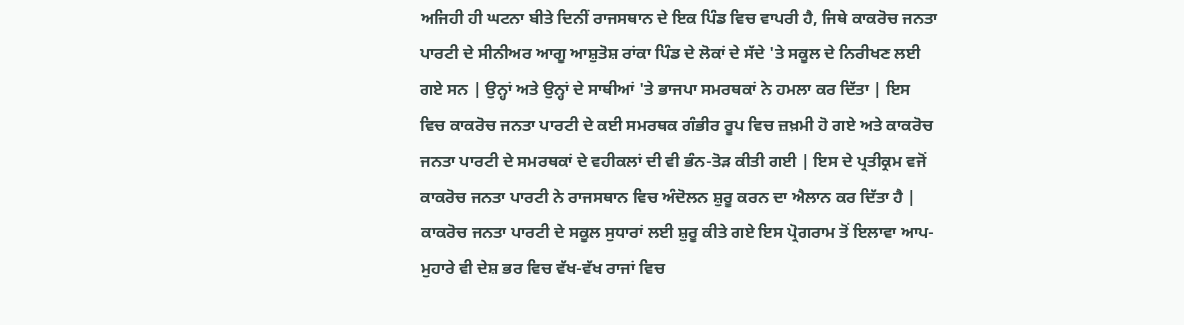ਅਜਿਹੀ ਹੀ ਘਟਨਾ ਬੀਤੇ ਦਿਨੀਂ ਰਾਜਸਥਾਨ ਦੇ ਇਕ ਪਿੰਡ ਵਿਚ ਵਾਪਰੀ ਹੈ, ਜਿਥੇ ਕਾਕਰੋਚ ਜਨਤਾ ਪਾਰਟੀ ਦੇ ਸੀਨੀਅਰ ਆਗੂ ਆਸ਼ੁਤੋਸ਼ ਰਾਂਕਾ ਪਿੰਡ ਦੇ ਲੋਕਾਂ ਦੇ ਸੱਦੇ 'ਤੇ ਸਕੂਲ ਦੇ ਨਿਰੀਖਣ ਲਈ ਗਏ ਸਨ | ਉਨ੍ਹਾਂ ਅਤੇ ਉਨ੍ਹਾਂ ਦੇ ਸਾਥੀਆਂ 'ਤੇ ਭਾਜਪਾ ਸਮਰਥਕਾਂ ਨੇ ਹਮਲਾ ਕਰ ਦਿੱਤਾ | ਇਸ ਵਿਚ ਕਾਕਰੋਚ ਜਨਤਾ ਪਾਰਟੀ ਦੇ ਕਈ ਸਮਰਥਕ ਗੰਭੀਰ ਰੂਪ ਵਿਚ ਜ਼ਖ਼ਮੀ ਹੋ ਗਏ ਅਤੇ ਕਾਕਰੋਚ ਜਨਤਾ ਪਾਰਟੀ ਦੇ ਸਮਰਥਕਾਂ ਦੇ ਵਹੀਕਲਾਂ ਦੀ ਵੀ ਭੰਨ-ਤੋੜ ਕੀਤੀ ਗਈ | ਇਸ ਦੇ ਪ੍ਰਤੀਕ੍ਰਮ ਵਜੋਂ ਕਾਕਰੋਚ ਜਨਤਾ ਪਾਰਟੀ ਨੇ ਰਾਜਸਥਾਨ ਵਿਚ ਅੰਦੋਲਨ ਸ਼ੁਰੂ ਕਰਨ ਦਾ ਐਲਾਨ ਕਰ ਦਿੱਤਾ ਹੈ | ਕਾਕਰੋਚ ਜਨਤਾ ਪਾਰਟੀ ਦੇ ਸਕੂਲ ਸੁਧਾਰਾਂ ਲਈ ਸ਼ੁਰੂ ਕੀਤੇ ਗਏ ਇਸ ਪ੍ਰੋਗਰਾਮ ਤੋਂ ਇਲਾਵਾ ਆਪ-ਮੁਹਾਰੇ ਵੀ ਦੇਸ਼ ਭਰ ਵਿਚ ਵੱਖ-ਵੱਖ ਰਾਜਾਂ ਵਿਚ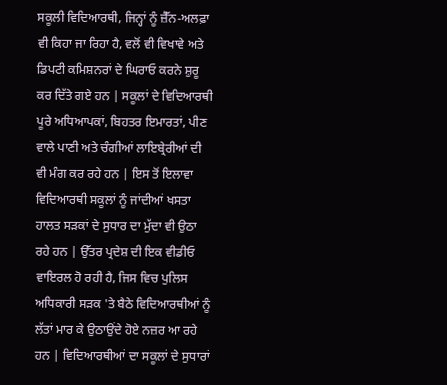ਸਕੂਲੀ ਵਿਦਿਆਰਥੀ, ਜਿਨ੍ਹਾਂ ਨੂੰ ਜ਼ੈੱਨ-ਅਲਫ਼ਾ ਵੀ ਕਿਹਾ ਜਾ ਰਿਹਾ ਹੈ, ਵਲੋਂ ਵੀ ਵਿਖਾਵੇ ਅਤੇ ਡਿਪਟੀ ਕਮਿਸ਼ਨਰਾਂ ਦੇ ਘਿਰਾਓ ਕਰਨੇ ਸ਼ੁਰੂ ਕਰ ਦਿੱਤੇ ਗਏ ਹਨ | ਸਕੂਲਾਂ ਦੇ ਵਿਦਿਆਰਥੀ ਪੂਰੇ ਅਧਿਆਪਕਾਂ, ਬਿਹਤਰ ਇਮਾਰਤਾਂ, ਪੀਣ ਵਾਲੇ ਪਾਣੀ ਅਤੇ ਚੰਗੀਆਂ ਲਾਇਬ੍ਰੇਰੀਆਂ ਦੀ ਵੀ ਮੰਗ ਕਰ ਰਹੇ ਹਨ | ਇਸ ਤੋਂ ਇਲਾਵਾ ਵਿਦਿਆਰਥੀ ਸਕੂਲਾਂ ਨੂੰ ਜਾਂਦੀਆਂ ਖਸਤਾ ਹਾਲਤ ਸੜਕਾਂ ਦੇ ਸੁਧਾਰ ਦਾ ਮੁੱਦਾ ਵੀ ਉਠਾ ਰਹੇ ਹਨ | ਉੱਤਰ ਪ੍ਰਦੇਸ਼ ਦੀ ਇਕ ਵੀਡੀਓ ਵਾਇਰਲ ਹੋ ਰਹੀ ਹੈ, ਜਿਸ ਵਿਚ ਪੁਲਿਸ ਅਧਿਕਾਰੀ ਸੜਕ 'ਤੇ ਬੈਠੇ ਵਿਦਿਆਰਥੀਆਂ ਨੂੰ ਲੱਤਾਂ ਮਾਰ ਕੇ ਉਠਾਉਂਦੇ ਹੋਏ ਨਜ਼ਰ ਆ ਰਹੇ ਹਨ | ਵਿਦਿਆਰਥੀਆਂ ਦਾ ਸਕੂਲਾਂ ਦੇ ਸੁਧਾਰਾਂ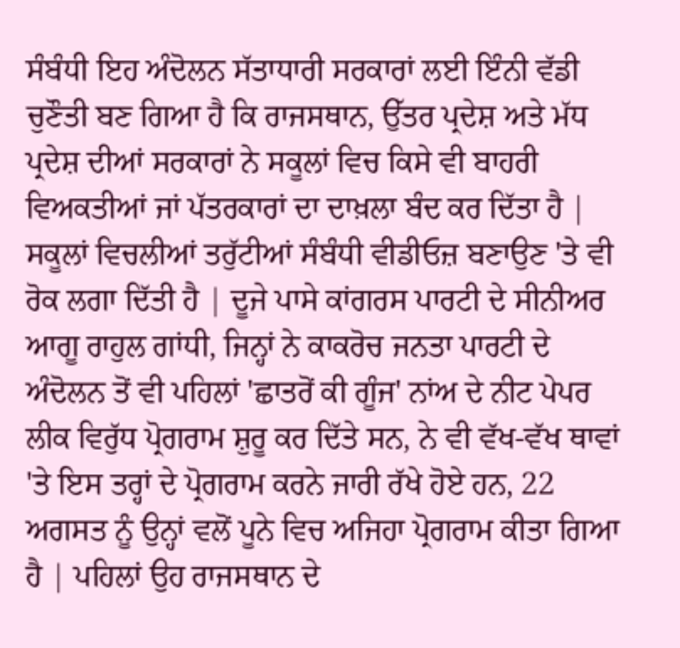ਸੰਬੰਧੀ ਇਹ ਅੰਦੋਲਨ ਸੱਤਾਧਾਰੀ ਸਰਕਾਰਾਂ ਲਈ ਇੰਨੀ ਵੱਡੀ ਚੁਣੌਤੀ ਬਣ ਗਿਆ ਹੈ ਕਿ ਰਾਜਸਥਾਨ, ਉੱਤਰ ਪ੍ਰਦੇਸ਼ ਅਤੇ ਮੱਧ ਪ੍ਰਦੇਸ਼ ਦੀਆਂ ਸਰਕਾਰਾਂ ਨੇ ਸਕੂਲਾਂ ਵਿਚ ਕਿਸੇ ਵੀ ਬਾਹਰੀ ਵਿਅਕਤੀਆਂ ਜਾਂ ਪੱਤਰਕਾਰਾਂ ਦਾ ਦਾਖ਼ਲਾ ਬੰਦ ਕਰ ਦਿੱਤਾ ਹੈ | ਸਕੂਲਾਂ ਵਿਚਲੀਆਂ ਤਰੁੱਟੀਆਂ ਸੰਬੰਧੀ ਵੀਡੀਓਜ਼ ਬਣਾਉਣ 'ਤੇ ਵੀ ਰੋਕ ਲਗਾ ਦਿੱਤੀ ਹੈ | ਦੂਜੇ ਪਾਸੇ ਕਾਂਗਰਸ ਪਾਰਟੀ ਦੇ ਸੀਨੀਅਰ ਆਗੂ ਰਾਹੁਲ ਗਾਂਧੀ, ਜਿਨ੍ਹਾਂ ਨੇ ਕਾਕਰੋਚ ਜਨਤਾ ਪਾਰਟੀ ਦੇ ਅੰਦੋਲਨ ਤੋਂ ਵੀ ਪਹਿਲਾਂ 'ਛਾਤਰੋਂ ਕੀ ਗੂੰਜ' ਨਾਂਅ ਦੇ ਨੀਟ ਪੇਪਰ ਲੀਕ ਵਿਰੁੱਧ ਪ੍ਰੋਗਰਾਮ ਸ਼ੁਰੂ ਕਰ ਦਿੱਤੇ ਸਨ, ਨੇ ਵੀ ਵੱਖ-ਵੱਖ ਥਾਵਾਂ 'ਤੇ ਇਸ ਤਰ੍ਹਾਂ ਦੇ ਪ੍ਰੋਗਰਾਮ ਕਰਨੇ ਜਾਰੀ ਰੱਖੇ ਹੋਏ ਹਨ, 22 ਅਗਸਤ ਨੂੰ ਉਨ੍ਹਾਂ ਵਲੋਂ ਪੂਨੇ ਵਿਚ ਅਜਿਹਾ ਪ੍ਰੋਗਰਾਮ ਕੀਤਾ ਗਿਆ ਹੈ | ਪਹਿਲਾਂ ਉਹ ਰਾਜਸਥਾਨ ਦੇ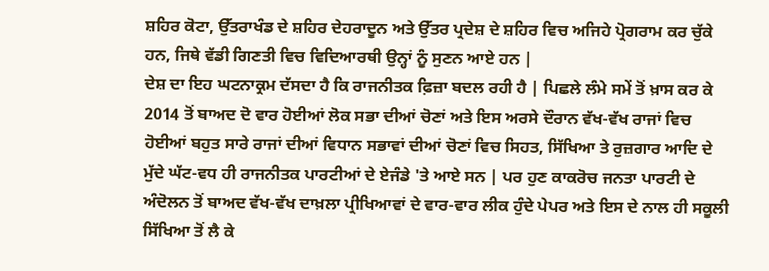ਸ਼ਹਿਰ ਕੋਟਾ, ਉੱਤਰਾਖੰਡ ਦੇ ਸ਼ਹਿਰ ਦੇਹਰਾਦੂਨ ਅਤੇ ਉੱਤਰ ਪ੍ਰਦੇਸ਼ ਦੇ ਸ਼ਹਿਰ ਵਿਚ ਅਜਿਹੇ ਪ੍ਰੋਗਰਾਮ ਕਰ ਚੁੱਕੇ ਹਨ, ਜਿਥੇ ਵੱਡੀ ਗਿਣਤੀ ਵਿਚ ਵਿਦਿਆਰਥੀ ਉਨ੍ਹਾਂ ਨੂੰ ਸੁਣਨ ਆਏ ਹਨ |
ਦੇਸ਼ ਦਾ ਇਹ ਘਟਨਾਕ੍ਰਮ ਦੱਸਦਾ ਹੈ ਕਿ ਰਾਜਨੀਤਕ ਫ਼ਿਜ਼ਾ ਬਦਲ ਰਹੀ ਹੈ | ਪਿਛਲੇ ਲੰਮੇ ਸਮੇਂ ਤੋਂ ਖ਼ਾਸ ਕਰ ਕੇ 2014 ਤੋਂ ਬਾਅਦ ਦੋ ਵਾਰ ਹੋਈਆਂ ਲੋਕ ਸਭਾ ਦੀਆਂ ਚੋਣਾਂ ਅਤੇ ਇਸ ਅਰਸੇ ਦੌਰਾਨ ਵੱਖ-ਵੱਖ ਰਾਜਾਂ ਵਿਚ ਹੋਈਆਂ ਬਹੁਤ ਸਾਰੇ ਰਾਜਾਂ ਦੀਆਂ ਵਿਧਾਨ ਸਭਾਵਾਂ ਦੀਆਂ ਚੋਣਾਂ ਵਿਚ ਸਿਹਤ, ਸਿੱਖਿਆ ਤੇ ਰੁਜ਼ਗਾਰ ਆਦਿ ਦੇ ਮੁੱਦੇ ਘੱਟ-ਵਧ ਹੀ ਰਾਜਨੀਤਕ ਪਾਰਟੀਆਂ ਦੇ ਏਜੰਡੇ 'ਤੇ ਆਏ ਸਨ | ਪਰ ਹੁਣ ਕਾਕਰੋਚ ਜਨਤਾ ਪਾਰਟੀ ਦੇ ਅੰਦੋਲਨ ਤੋਂ ਬਾਅਦ ਵੱਖ-ਵੱਖ ਦਾਖ਼ਲਾ ਪ੍ਰੀਖਿਆਵਾਂ ਦੇ ਵਾਰ-ਵਾਰ ਲੀਕ ਹੁੰਦੇ ਪੇਪਰ ਅਤੇ ਇਸ ਦੇ ਨਾਲ ਹੀ ਸਕੂਲੀ ਸਿੱਖਿਆ ਤੋਂ ਲੈ ਕੇ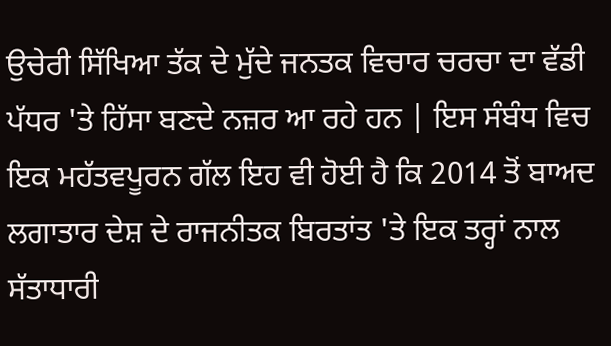ਉਚੇਰੀ ਸਿੱਖਿਆ ਤੱਕ ਦੇ ਮੁੱਦੇ ਜਨਤਕ ਵਿਚਾਰ ਚਰਚਾ ਦਾ ਵੱਡੀ ਪੱਧਰ 'ਤੇ ਹਿੱਸਾ ਬਣਦੇ ਨਜ਼ਰ ਆ ਰਹੇ ਹਨ | ਇਸ ਸੰਬੰਧ ਵਿਚ ਇਕ ਮਹੱਤਵਪੂਰਨ ਗੱਲ ਇਹ ਵੀ ਹੋਈ ਹੈ ਕਿ 2014 ਤੋਂ ਬਾਅਦ ਲਗਾਤਾਰ ਦੇਸ਼ ਦੇ ਰਾਜਨੀਤਕ ਬਿਰਤਾਂਤ 'ਤੇ ਇਕ ਤਰ੍ਹਾਂ ਨਾਲ ਸੱਤਾਧਾਰੀ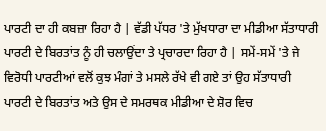ਪਾਰਟੀ ਦਾ ਹੀ ਕਬਜ਼ਾ ਰਿਹਾ ਹੈ | ਵੱਡੀ ਪੱਧਰ 'ਤੇ ਮੁੱਖਧਾਰਾ ਦਾ ਮੀਡੀਆ ਸੱਤਾਧਾਰੀ ਪਾਰਟੀ ਦੇ ਬਿਰਤਾਂਤ ਨੂੰ ਹੀ ਚਲਾਉਂਦਾ ਤੇ ਪ੍ਰਚਾਰਦਾ ਰਿਹਾ ਹੈ | ਸਮੇਂ-ਸਮੇਂ 'ਤੇ ਜੇ ਵਿਰੋਧੀ ਪਾਰਟੀਆਂ ਵਲੋਂ ਕੁਝ ਮੰਗਾਂ ਤੇ ਮਸਲੇ ਰੱਖੇ ਵੀ ਗਏ ਤਾਂ ਉਹ ਸੱਤਾਧਾਰੀ ਪਾਰਟੀ ਦੇ ਬਿਰਤਾਂਤ ਅਤੇ ਉਸ ਦੇ ਸਮਰਥਕ ਮੀਡੀਆ ਦੇ ਸ਼ੋਰ ਵਿਚ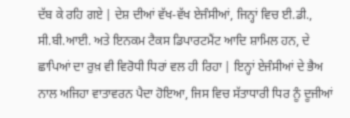ਦੱਬ ਕੇ ਰਹਿ ਗਏ | ਦੇਸ਼ ਦੀਆਂ ਵੱਖ-ਵੱਖ ਏਜੰਸੀਆਂ, ਜਿਨ੍ਹਾਂ ਵਿਚ ਈ.ਡੀ., ਸੀ.ਬੀ.ਆਈ. ਅਤੇ ਇਨਕਮ ਟੈਕਸ ਡਿਪਾਰਟਮੈਂਟ ਆਦਿ ਸ਼ਾਮਿਲ ਹਨ, ਦੇ ਛਾਪਿਆਂ ਦਾ ਰੁਖ਼ ਵੀ ਵਿਰੋਧੀ ਧਿਰਾਂ ਵਲ ਹੀ ਰਿਹਾ | ਇਨ੍ਹਾਂ ਏਜੰਸੀਆਂ ਦੇ ਭੈਅ ਨਾਲ ਅਜਿਹਾ ਵਾਤਾਵਰਨ ਪੈਦਾ ਹੋਇਆ, ਜਿਸ ਵਿਚ ਸੱਤਾਧਾਰੀ ਧਿਰ ਨੂੰ ਦੂਜੀਆਂ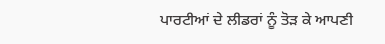ਪਾਰਟੀਆਂ ਦੇ ਲੀਡਰਾਂ ਨੂੰ ਤੋੜ ਕੇ ਆਪਣੀ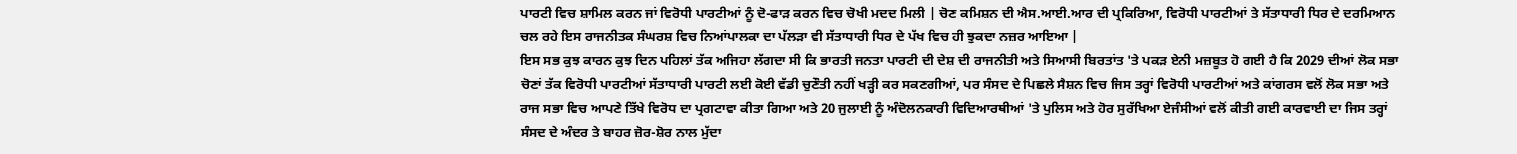ਪਾਰਟੀ ਵਿਚ ਸ਼ਾਮਿਲ ਕਰਨ ਜਾਂ ਵਿਰੋਧੀ ਪਾਰਟੀਆਂ ਨੂੰ ਦੋ-ਫਾੜ ਕਰਨ ਵਿਚ ਚੋਖੀ ਮਦਦ ਮਿਲੀ | ਚੋਣ ਕਮਿਸ਼ਨ ਦੀ ਐਸ.ਆਈ.ਆਰ ਦੀ ਪ੍ਰਕਿਰਿਆ, ਵਿਰੋਧੀ ਪਾਰਟੀਆਂ ਤੇ ਸੱਤਾਧਾਰੀ ਧਿਰ ਦੇ ਦਰਮਿਆਨ ਚਲ ਰਹੇ ਇਸ ਰਾਜਨੀਤਕ ਸੰਘਰਸ਼ ਵਿਚ ਨਿਆਂਪਾਲਕਾ ਦਾ ਪੱਲੜਾ ਵੀ ਸੱਤਾਧਾਰੀ ਧਿਰ ਦੇ ਪੱਖ ਵਿਚ ਹੀ ਝੁਕਦਾ ਨਜ਼ਰ ਆਇਆ |
ਇਸ ਸਭ ਕੁਝ ਕਾਰਨ ਕੁਝ ਦਿਨ ਪਹਿਲਾਂ ਤੱਕ ਅਜਿਹਾ ਲੱਗਦਾ ਸੀ ਕਿ ਭਾਰਤੀ ਜਨਤਾ ਪਾਰਟੀ ਦੀ ਦੇਸ਼ ਦੀ ਰਾਜਨੀਤੀ ਅਤੇ ਸਿਆਸੀ ਬਿਰਤਾਂਤ 'ਤੇ ਪਕੜ ਏਨੀ ਮਜ਼ਬੂਤ ਹੋ ਗਈ ਹੈ ਕਿ 2029 ਦੀਆਂ ਲੋਕ ਸਭਾ ਚੋਣਾਂ ਤੱਕ ਵਿਰੋਧੀ ਪਾਰਟੀਆਂ ਸੱਤਾਧਾਰੀ ਪਾਰਟੀ ਲਈ ਕੋਈ ਵੱਡੀ ਚੁਣੌਤੀ ਨਹੀਂ ਖੜ੍ਹੀ ਕਰ ਸਕਣਗੀਆਂ, ਪਰ ਸੰਸਦ ਦੇ ਪਿਛਲੇ ਸੈਸ਼ਨ ਵਿਚ ਜਿਸ ਤਰ੍ਹਾਂ ਵਿਰੋਧੀ ਪਾਰਟੀਆਂ ਅਤੇ ਕਾਂਗਰਸ ਵਲੋਂ ਲੋਕ ਸਭਾ ਅਤੇ ਰਾਜ ਸਭਾ ਵਿਚ ਆਪਣੇ ਤਿੱਖੇ ਵਿਰੋਧ ਦਾ ਪ੍ਰਗਟਾਵਾ ਕੀਤਾ ਗਿਆ ਅਤੇ 20 ਜੁਲਾਈ ਨੂੰ ਅੰਦੋਲਨਕਾਰੀ ਵਿਦਿਆਰਥੀਆਂ 'ਤੇ ਪੁਲਿਸ ਅਤੇ ਹੋਰ ਸੁਰੱਖਿਆ ਏਜੰਸੀਆਂ ਵਲੋਂ ਕੀਤੀ ਗਈ ਕਾਰਵਾਈ ਦਾ ਜਿਸ ਤਰ੍ਹਾਂ ਸੰਸਦ ਦੇ ਅੰਦਰ ਤੇ ਬਾਹਰ ਜ਼ੋਰ-ਸ਼ੋਰ ਨਾਲ ਮੁੱਦਾ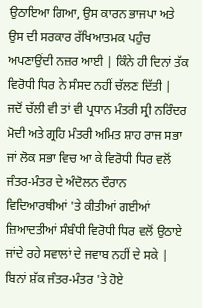ਉਠਾਇਆ ਗਿਆ, ਉਸ ਕਾਰਨ ਭਾਜਪਾ ਅਤੇ ਉਸ ਦੀ ਸਰਕਾਰ ਰੱਖਿਆਤਮਕ ਪਹੁੰਚ ਅਪਣਾਉਂਦੀ ਨਜ਼ਰ ਆਈ | ਕਿੰਨੇ ਹੀ ਦਿਨਾਂ ਤੱਕ ਵਿਰੋਧੀ ਧਿਰ ਨੇ ਸੰਸਦ ਨਹੀਂ ਚੱਲਣ ਦਿੱਤੀ | ਜਦੋਂ ਚੱਲੀ ਵੀ ਤਾਂ ਵੀ ਪ੍ਰਧਾਨ ਮੰਤਰੀ ਸ੍ਰੀ ਨਰਿੰਦਰ ਮੋਦੀ ਅਤੇ ਗ੍ਰਹਿ ਮੰਤਰੀ ਅਮਿਤ ਸ਼ਾਹ ਰਾਜ ਸਭਾ ਜਾਂ ਲੋਕ ਸਭਾ ਵਿਚ ਆ ਕੇ ਵਿਰੋਧੀ ਧਿਰ ਵਲੋਂ ਜੰਤਰ-ਮੰਤਰ ਦੇ ਅੰਦੋਲਨ ਦੌਰਾਨ ਵਿਦਿਆਰਥੀਆਂ 'ਤੇ ਕੀਤੀਆਂ ਗਈਆਂ ਜ਼ਿਆਦਤੀਆਂ ਸੰਬੰਧੀ ਵਿਰੋਧੀ ਧਿਰ ਵਲੋਂ ਉਠਾਏ ਜਾਂਦੇ ਰਹੇ ਸਵਾਲਾਂ ਦੇ ਜਵਾਬ ਨਹੀਂ ਦੇ ਸਕੇ |
ਬਿਨਾਂ ਸ਼ੱਕ ਜੰਤਰ-ਮੰਤਰ 'ਤੇ ਹੋਏ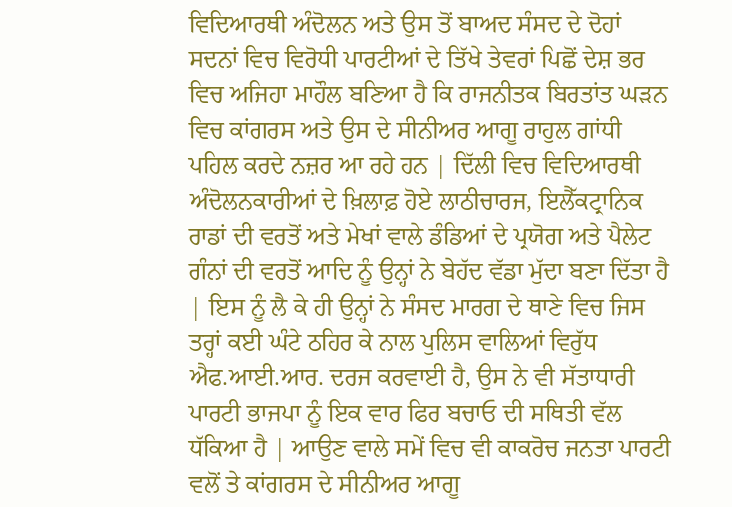ਵਿਦਿਆਰਥੀ ਅੰਦੋਲਨ ਅਤੇ ਉਸ ਤੋਂ ਬਾਅਦ ਸੰਸਦ ਦੇ ਦੋਹਾਂ ਸਦਨਾਂ ਵਿਚ ਵਿਰੋਧੀ ਪਾਰਟੀਆਂ ਦੇ ਤਿੱਖੇ ਤੇਵਰਾਂ ਪਿਛੋਂ ਦੇਸ਼ ਭਰ ਵਿਚ ਅਜਿਹਾ ਮਾਹੌਲ ਬਣਿਆ ਹੈ ਕਿ ਰਾਜਨੀਤਕ ਬਿਰਤਾਂਤ ਘੜਨ ਵਿਚ ਕਾਂਗਰਸ ਅਤੇ ਉਸ ਦੇ ਸੀਨੀਅਰ ਆਗੂ ਰਾਹੁਲ ਗਾਂਧੀ ਪਹਿਲ ਕਰਦੇ ਨਜ਼ਰ ਆ ਰਹੇ ਹਨ | ਦਿੱਲੀ ਵਿਚ ਵਿਦਿਆਰਥੀ ਅੰਦੋਲਨਕਾਰੀਆਂ ਦੇ ਖ਼ਿਲਾਫ਼ ਹੋਏ ਲਾਠੀਚਾਰਜ, ਇਲੈੱਕਟ੍ਰਾਨਿਕ ਰਾਡਾਂ ਦੀ ਵਰਤੋਂ ਅਤੇ ਮੇਖਾਂ ਵਾਲੇ ਡੰਡਿਆਂ ਦੇ ਪ੍ਰਯੋਗ ਅਤੇ ਪੈਲੇਟ ਗੰਨਾਂ ਦੀ ਵਰਤੋਂ ਆਦਿ ਨੂੰ ਉਨ੍ਹਾਂ ਨੇ ਬੇਹੱਦ ਵੱਡਾ ਮੁੱਦਾ ਬਣਾ ਦਿੱਤਾ ਹੈ | ਇਸ ਨੂੰ ਲੈ ਕੇ ਹੀ ਉਨ੍ਹਾਂ ਨੇ ਸੰਸਦ ਮਾਰਗ ਦੇ ਥਾਣੇ ਵਿਚ ਜਿਸ ਤਰ੍ਹਾਂ ਕਈ ਘੰਟੇ ਠਹਿਰ ਕੇ ਨਾਲ ਪੁਲਿਸ ਵਾਲਿਆਂ ਵਿਰੁੱਧ ਐਫ.ਆਈ.ਆਰ. ਦਰਜ ਕਰਵਾਈ ਹੈ, ਉਸ ਨੇ ਵੀ ਸੱਤਾਧਾਰੀ ਪਾਰਟੀ ਭਾਜਪਾ ਨੂੰ ਇਕ ਵਾਰ ਫਿਰ ਬਚਾਓ ਦੀ ਸਥਿਤੀ ਵੱਲ ਧੱਕਿਆ ਹੈ | ਆਉਣ ਵਾਲੇ ਸਮੇਂ ਵਿਚ ਵੀ ਕਾਕਰੋਚ ਜਨਤਾ ਪਾਰਟੀ ਵਲੋਂ ਤੇ ਕਾਂਗਰਸ ਦੇ ਸੀਨੀਅਰ ਆਗੂ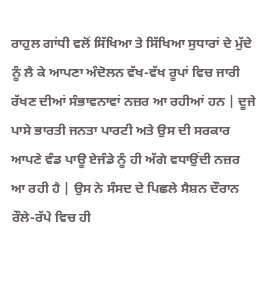ਰਾਹੁਲ ਗਾਂਧੀ ਵਲੋਂ ਸਿੱਖਿਆ ਤੇ ਸਿੱਖਿਆ ਸੁਧਾਰਾਂ ਦੇ ਮੁੱਦੇ ਨੂੰ ਲੈ ਕੇ ਆਪਣਾ ਅੰਦੋਲਨ ਵੱਖ-ਵੱਖ ਰੂਪਾਂ ਵਿਚ ਜਾਰੀ ਰੱਖਣ ਦੀਆਂ ਸੰਭਾਵਨਾਵਾਂ ਨਜ਼ਰ ਆ ਰਹੀਆਂ ਹਨ | ਦੂਜੇ ਪਾਸੇ ਭਾਰਤੀ ਜਨਤਾ ਪਾਰਟੀ ਅਤੇ ਉਸ ਦੀ ਸਰਕਾਰ ਆਪਣੇ ਵੰਡ ਪਾਊ ਏਜੰਡੇ ਨੂੰ ਹੀ ਅੱਗੇ ਵਧਾਉਂਦੀ ਨਜ਼ਰ ਆ ਰਹੀ ਹੈ | ਉਸ ਨੇ ਸੰਸਦ ਦੇ ਪਿਛਲੇ ਸੈਸ਼ਨ ਦੌਰਾਨ ਰੌਲੇ-ਰੱਪੇ ਵਿਚ ਹੀ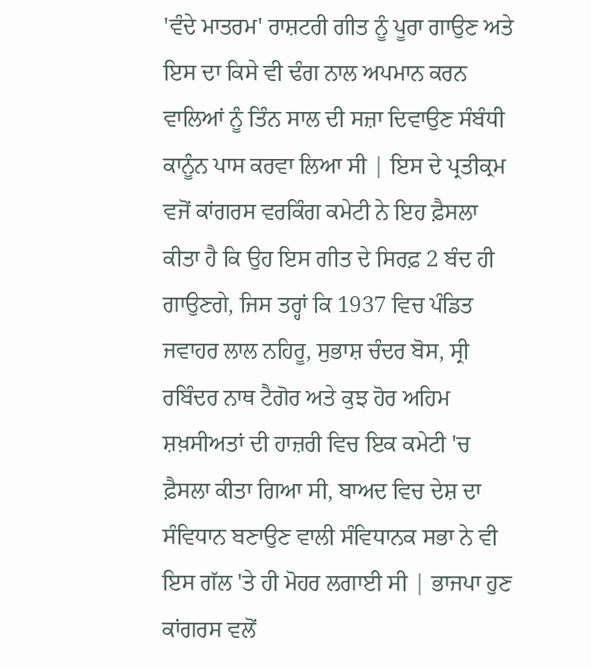'ਵੰਦੇ ਮਾਤਰਮ' ਰਾਸ਼ਟਰੀ ਗੀਤ ਨੂੰ ਪੂਰਾ ਗਾਉਣ ਅਤੇ ਇਸ ਦਾ ਕਿਸੇ ਵੀ ਢੰਗ ਨਾਲ ਅਪਮਾਨ ਕਰਨ ਵਾਲਿਆਂ ਨੂੰ ਤਿੰਨ ਸਾਲ ਦੀ ਸਜ਼ਾ ਦਿਵਾਉਣ ਸੰਬੰਧੀ ਕਾਨੂੰਨ ਪਾਸ ਕਰਵਾ ਲਿਆ ਸੀ | ਇਸ ਦੇ ਪ੍ਰਤੀਕ੍ਰਮ ਵਜੋਂ ਕਾਂਗਰਸ ਵਰਕਿੰਗ ਕਮੇਟੀ ਨੇ ਇਹ ਫ਼ੈਸਲਾ ਕੀਤਾ ਹੈ ਕਿ ਉਹ ਇਸ ਗੀਤ ਦੇ ਸਿਰਫ਼ 2 ਬੰਦ ਹੀ ਗਾਉਣਗੇ, ਜਿਸ ਤਰ੍ਹਾਂ ਕਿ 1937 ਵਿਚ ਪੰਡਿਤ ਜਵਾਹਰ ਲਾਲ ਨਹਿਰੂ, ਸੁਭਾਸ਼ ਚੰਦਰ ਬੋਸ, ਸ੍ਰੀ ਰਬਿੰਦਰ ਨਾਥ ਟੈਗੋਰ ਅਤੇ ਕੁਝ ਹੋਰ ਅਹਿਮ ਸ਼ਖ਼ਸੀਅਤਾਂ ਦੀ ਹਾਜ਼ਰੀ ਵਿਚ ਇਕ ਕਮੇਟੀ 'ਚ ਫ਼ੈਸਲਾ ਕੀਤਾ ਗਿਆ ਸੀ, ਬਾਅਦ ਵਿਚ ਦੇਸ਼ ਦਾ ਸੰਵਿਧਾਨ ਬਣਾਉਣ ਵਾਲੀ ਸੰਵਿਧਾਨਕ ਸਭਾ ਨੇ ਵੀ ਇਸ ਗੱਲ 'ਤੇ ਹੀ ਮੋਹਰ ਲਗਾਈ ਸੀ | ਭਾਜਪਾ ਹੁਣ ਕਾਂਗਰਸ ਵਲੋਂ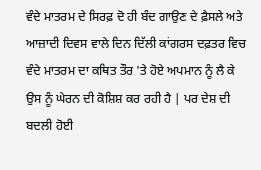ਵੰਦੇ ਮਾਤਰਮ ਦੇ ਸਿਰਫ਼ ਦੋ ਹੀ ਬੰਦ ਗਾਉਣ ਦੇ ਫ਼ੈਸਲੇ ਅਤੇ ਆਜ਼ਾਦੀ ਦਿਵਸ ਵਾਲੇ ਦਿਨ ਦਿੱਲੀ ਕਾਂਗਰਸ ਦਫ਼ਤਰ ਵਿਚ ਵੰਦੇ ਮਾਤਰਮ ਦਾ ਕਥਿਤ ਤੌਰ 'ਤੇ ਹੋਏ ਅਪਮਾਨ ਨੂੰ ਲੈ ਕੇ ਉਸ ਨੂੰ ਘੇਰਨ ਦੀ ਕੋਸ਼ਿਸ਼ ਕਰ ਰਹੀ ਹੈ | ਪਰ ਦੇਸ਼ ਦੀ ਬਦਲੀ ਹੋਈ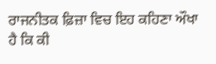ਰਾਜਨੀਤਕ ਫ਼ਿਜ਼ਾ ਵਿਚ ਇਹ ਕਹਿਣਾ ਔਖਾ ਹੈ ਕਿ ਕੀ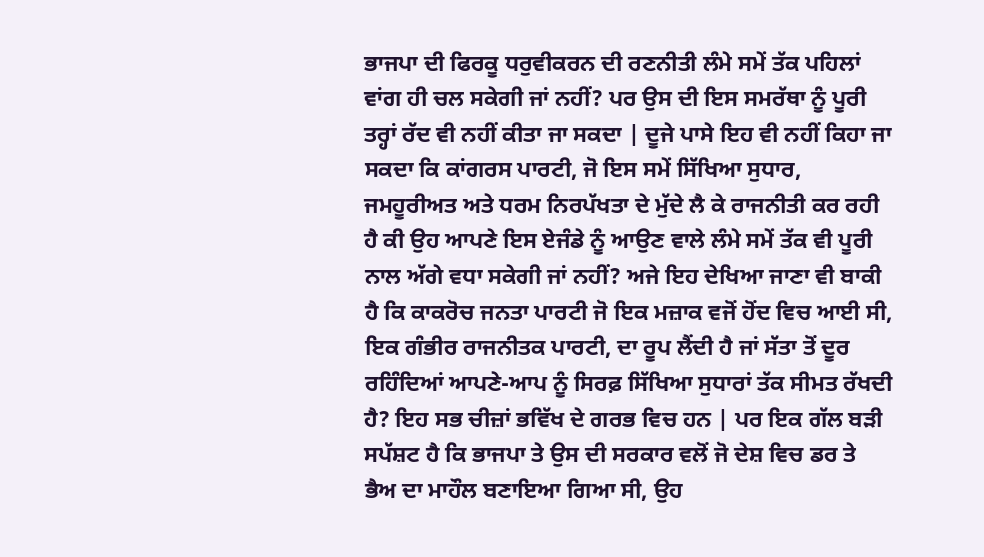ਭਾਜਪਾ ਦੀ ਫਿਰਕੂ ਧਰੁਵੀਕਰਨ ਦੀ ਰਣਨੀਤੀ ਲੰਮੇ ਸਮੇਂ ਤੱਕ ਪਹਿਲਾਂ ਵਾਂਗ ਹੀ ਚਲ ਸਕੇਗੀ ਜਾਂ ਨਹੀਂ? ਪਰ ਉਸ ਦੀ ਇਸ ਸਮਰੱਥਾ ਨੂੰ ਪੂਰੀ ਤਰ੍ਹਾਂ ਰੱਦ ਵੀ ਨਹੀਂ ਕੀਤਾ ਜਾ ਸਕਦਾ | ਦੂਜੇ ਪਾਸੇ ਇਹ ਵੀ ਨਹੀਂ ਕਿਹਾ ਜਾ ਸਕਦਾ ਕਿ ਕਾਂਗਰਸ ਪਾਰਟੀ, ਜੋ ਇਸ ਸਮੇਂ ਸਿੱਖਿਆ ਸੁਧਾਰ, ਜਮਹੂਰੀਅਤ ਅਤੇ ਧਰਮ ਨਿਰਪੱਖਤਾ ਦੇ ਮੁੱਦੇ ਲੈ ਕੇ ਰਾਜਨੀਤੀ ਕਰ ਰਹੀ ਹੈ ਕੀ ਉਹ ਆਪਣੇ ਇਸ ਏਜੰਡੇ ਨੂੰ ਆਉਣ ਵਾਲੇ ਲੰਮੇ ਸਮੇਂ ਤੱਕ ਵੀ ਪੂਰੀ ਨਾਲ ਅੱਗੇ ਵਧਾ ਸਕੇਗੀ ਜਾਂ ਨਹੀਂ? ਅਜੇ ਇਹ ਦੇਖਿਆ ਜਾਣਾ ਵੀ ਬਾਕੀ ਹੈ ਕਿ ਕਾਕਰੋਚ ਜਨਤਾ ਪਾਰਟੀ ਜੋ ਇਕ ਮਜ਼ਾਕ ਵਜੋਂ ਹੋਂਦ ਵਿਚ ਆਈ ਸੀ, ਇਕ ਗੰਭੀਰ ਰਾਜਨੀਤਕ ਪਾਰਟੀ, ਦਾ ਰੂਪ ਲੈਂਦੀ ਹੈ ਜਾਂ ਸੱਤਾ ਤੋਂ ਦੂਰ ਰਹਿੰਦਿਆਂ ਆਪਣੇ-ਆਪ ਨੂੰ ਸਿਰਫ਼ ਸਿੱਖਿਆ ਸੁਧਾਰਾਂ ਤੱਕ ਸੀਮਤ ਰੱਖਦੀ ਹੈ? ਇਹ ਸਭ ਚੀਜ਼ਾਂ ਭਵਿੱਖ ਦੇ ਗਰਭ ਵਿਚ ਹਨ | ਪਰ ਇਕ ਗੱਲ ਬੜੀ ਸਪੱਸ਼ਟ ਹੈ ਕਿ ਭਾਜਪਾ ਤੇ ਉਸ ਦੀ ਸਰਕਾਰ ਵਲੋਂ ਜੋ ਦੇਸ਼ ਵਿਚ ਡਰ ਤੇ ਭੈਅ ਦਾ ਮਾਹੌਲ ਬਣਾਇਆ ਗਿਆ ਸੀ, ਉਹ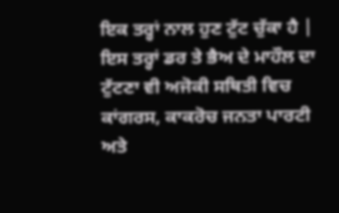ਇਕ ਤਰ੍ਹਾਂ ਨਾਲ ਹੁਣ ਟੁੱਟ ਚੁੱਕਾ ਹੈ | ਇਸ ਤਰ੍ਹਾਂ ਡਰ ਤੇ ਭੈਅ ਦੇ ਮਾਹੌਲ ਦਾ ਟੁੱਟਣਾ ਵੀ ਅਜੋਕੀ ਸਥਿਤੀ ਵਿਚ ਕਾਂਗਰਸ, ਕਾਕਰੋਚ ਜਨਤਾ ਪਾਰਟੀ ਅਤੇ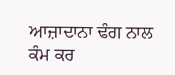ਆਜ਼ਾਦਾਨਾ ਢੰਗ ਨਾਲ ਕੰਮ ਕਰ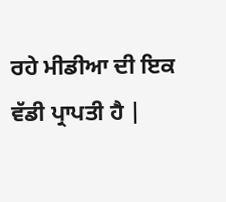ਰਹੇ ਮੀਡੀਆ ਦੀ ਇਕ ਵੱਡੀ ਪ੍ਰਾਪਤੀ ਹੈ |